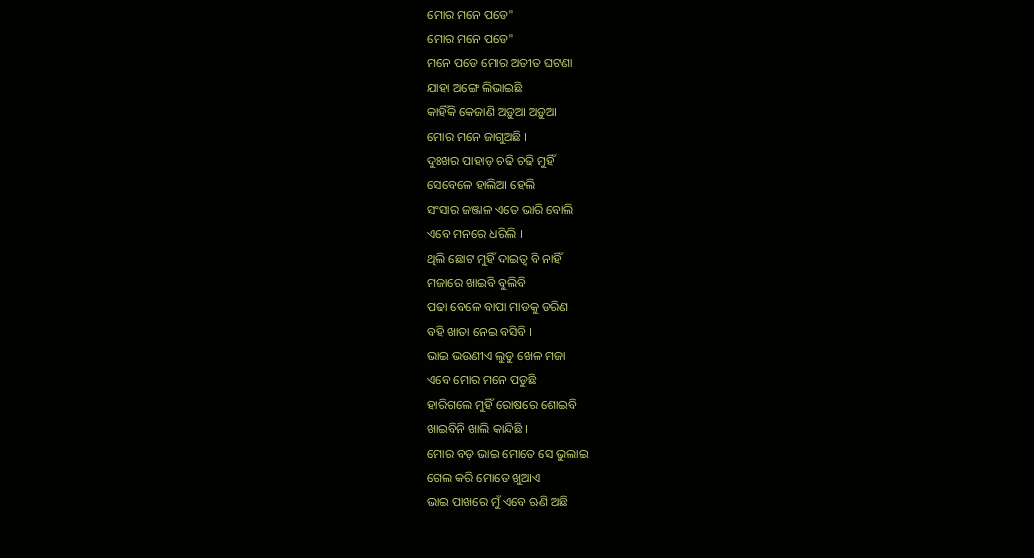ମୋର ମନେ ପଡେ"
ମୋର ମନେ ପଡେ"
ମନେ ପଡେ ମୋର ଅତୀତ ଘଟଣା
ଯାହା ଅଙ୍ଗେ ଲିଭାଇଛି
କାହିଁକି କେଜାଣି ଅଡ଼ୁଆ ଅଡ଼ୁଆ
ମୋର ମନେ ଜାଗୁଅଛି ।
ଦୁଃଖର ପାହାଡ଼ ଚଢି ଚଢି ମୁହିଁ
ସେବେଳେ ହାଲିଆ ହେଲି
ସଂସାର ଜଞ୍ଜାଳ ଏତେ ଭାରି ବୋଲି
ଏବେ ମନରେ ଧରିଲି ।
ଥିଲି ଛୋଟ ମୁହିଁ ଦାଇତ୍ୱ ବି ନାହିଁ
ମଜାରେ ଖାଇବି ବୁଲିବି
ପଢା ବେଳେ ବାପା ମାଡକୁ ଡରିଣ
ବହି ଖାତା ନେଇ ବସିବି ।
ଭାଇ ଭଉଣୀଏ ଲୁଡୁ ଖେଳ ମଜା
ଏବେ ମୋର ମନେ ପଡୁଛି
ହାରିଗଲେ ମୁହିଁ ରୋଷରେ ଶୋଇବି
ଖାଇବିନି ଖାଲି କାନ୍ଦିଛି ।
ମୋର ବଡ଼ ଭାଇ ମୋତେ ସେ ଭୁଲାଇ
ଗେଲ କରି ମୋତେ ଖୁଆଏ
ଭାଇ ପାଖରେ ମୁଁ ଏବେ ଋଣି ଅଛି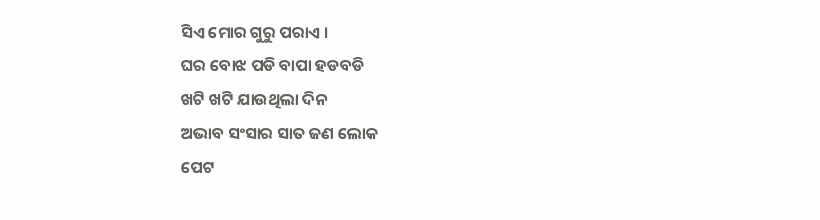ସିଏ ମୋର ଗୁରୁ ପରାଏ ।
ଘର ବୋଝ ପଡି ବାପା ହଡବଡି
ଖଟି ଖଟି ଯାଉଥିଲା ଦିନ
ଅଭାବ ସଂସାର ସାତ ଜଣ ଲୋକ
ପେଟ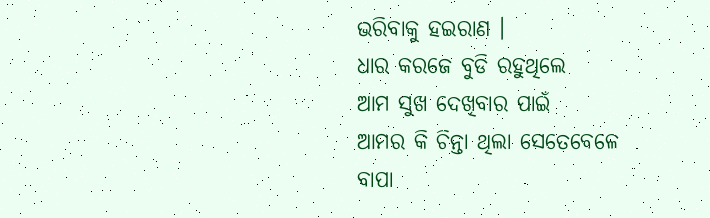ଭରିବାକୁ ହଇରାଣ ।
ଧାର କରଜେ ବୁଡି ରହୁଥିଲେ
ଆମ ସୁଖ ଦେଖିବାର ପାଇଁ
ଆମର କି ଚିନ୍ତା ଥିଲା ସେତେବେଳେ
ବାପା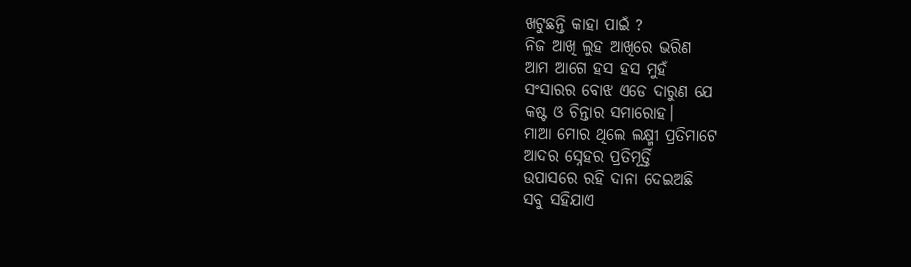ଖଟୁଛନ୍ତି କାହା ପାଇଁ ?
ନିଜ ଆଖି ଲୁହ ଆଖିରେ ଭରିଣ
ଆମ ଆଗେ ହସ ହସ ମୁହଁ
ସଂସାରର ବୋଝ ଏଡେ ଦାରୁଣ ଯେ
କଷ୍ଟ ଓ ଚିନ୍ତାର ସମାରୋହ।
ମାଆ ମୋର ଥିଲେ ଲକ୍ଷ୍ମୀ ପ୍ରତିମାଟେ
ଆଦର ସ୍ନେହର ପ୍ରତିମୂର୍ତ୍ତି
ଉପାସରେ ରହି ଦାନା ଦେଇଅଛି
ସବୁ ସହିଯାଏ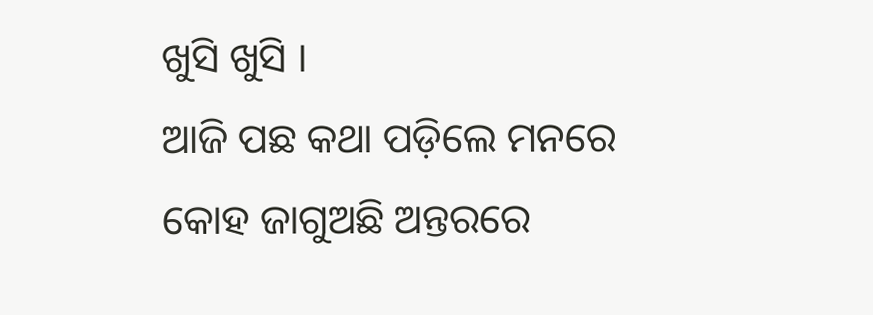ଖୁସି ଖୁସି ।
ଆଜି ପଛ କଥା ପଡ଼ିଲେ ମନରେ
କୋହ ଜାଗୁଅଛି ଅନ୍ତରରେ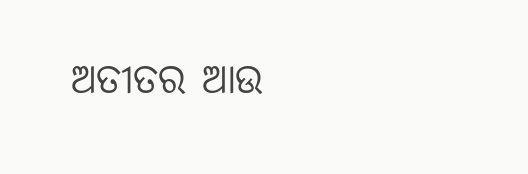ଅତୀତର ଆଉ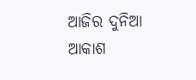ଆଜିର ଦୁନିଆ
ଆକାଶ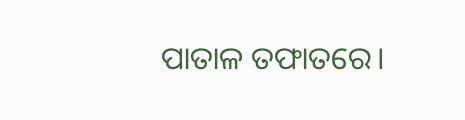ପାତାଳ ତଫାତରେ।